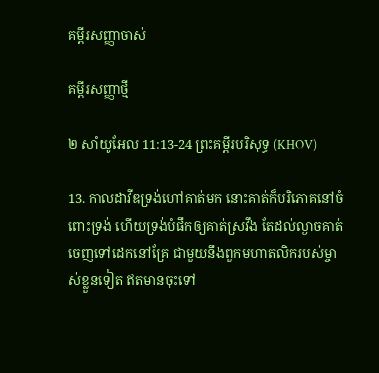គម្ពីរសញ្ញាចាស់

គម្ពីរសញ្ញាថ្មី

២ សាំយូអែល 11:13-24 ព្រះគម្ពីរបរិសុទ្ធ (KHOV)

13. កាលដាវីឌទ្រង់ហៅគាត់មក នោះគាត់ក៏បរិភោគនៅចំពោះទ្រង់ ហើយទ្រង់បំផឹកឲ្យគាត់ស្រវឹង តែដល់ល្ងាចគាត់ចេញទៅដេកនៅគ្រែ ជាមួយនឹងពួកមហា‌តលិករបស់ម្ចាស់ខ្លួនទៀត ឥតមានចុះទៅ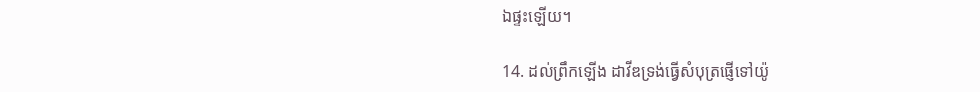ឯផ្ទះឡើយ។

14. ដល់ព្រឹកឡើង ដាវីឌទ្រង់ធ្វើសំបុត្រផ្ញើទៅយ៉ូ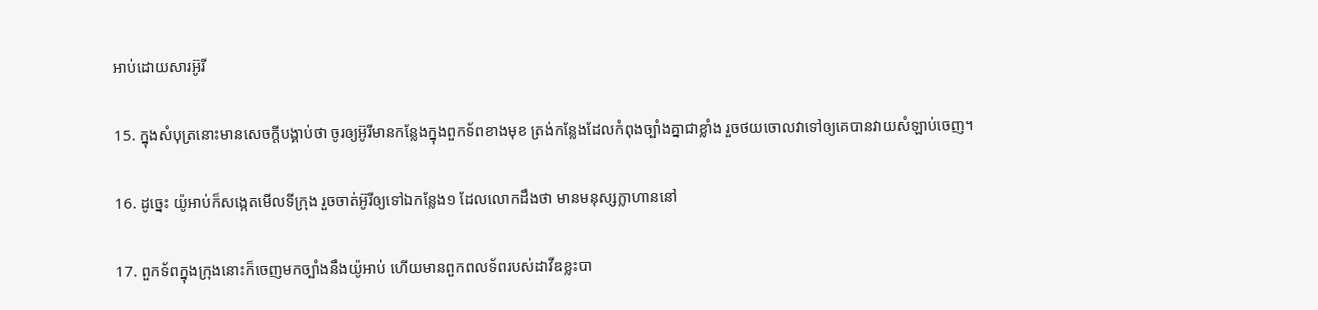អាប់ដោយ‌សារអ៊ូរី

15. ក្នុងសំបុត្រនោះមានសេចក្តីបង្គាប់ថា ចូរឲ្យអ៊ូរីមានកន្លែងក្នុងពួកទ័ពខាងមុខ ត្រង់កន្លែងដែលកំពុងច្បាំងគ្នាជាខ្លាំង រួចថយចោលវាទៅឲ្យគេបានវាយសំឡាប់ចេញ។

16. ដូច្នេះ យ៉ូអាប់ក៏សង្កេតមើលទីក្រុង រួចចាត់អ៊ូរីឲ្យទៅឯកន្លែង១ ដែលលោកដឹងថា មានមនុស្សក្លាហាននៅ

17. ពួកទ័ពក្នុងក្រុងនោះក៏ចេញមកច្បាំងនឹងយ៉ូអាប់ ហើយមានពួកពល‌ទ័ពរបស់ដាវីឌខ្លះបា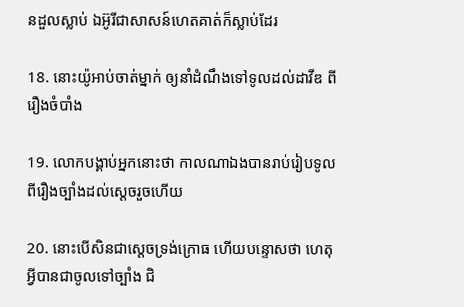នដួលស្លាប់ ឯអ៊ូរីជាសាសន៍ហេតគាត់ក៏ស្លាប់ដែរ

18. នោះយ៉ូអាប់ចាត់ម្នាក់ ឲ្យនាំដំណឹងទៅទូលដល់ដាវីឌ ពីរឿងចំបាំង

19. លោកបង្គាប់អ្នកនោះថា កាលណាឯងបានរាប់‌រៀបទូលពីរឿងច្បាំងដល់ស្តេចរួចហើយ

20. នោះបើសិនជាស្តេចទ្រង់ក្រោធ ហើយបន្ទោសថា ហេតុអ្វីបានជាចូលទៅច្បាំង ជិ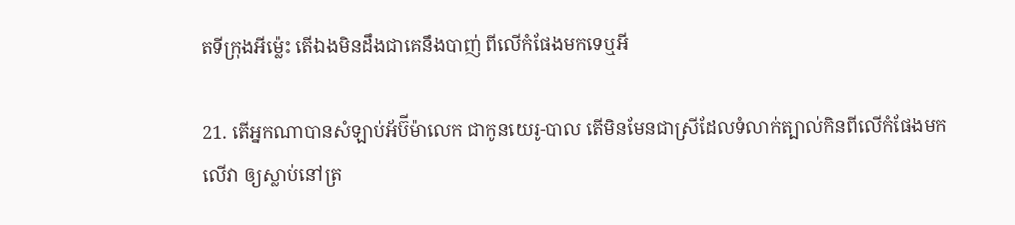តទីក្រុងអីម៉្លេះ តើឯងមិនដឹងជាគេនឹងបាញ់ ពីលើកំផែងមកទេឬអី

21. តើអ្នកណាបានសំឡាប់អ័ប៊ី‌ម៉ាលេក ជាកូនយេរូ-បាល តើមិនមែនជាស្រីដែលទំលាក់ត្បាល់‌កិនពីលើកំផែងមកលើវា ឲ្យស្លាប់នៅត្រ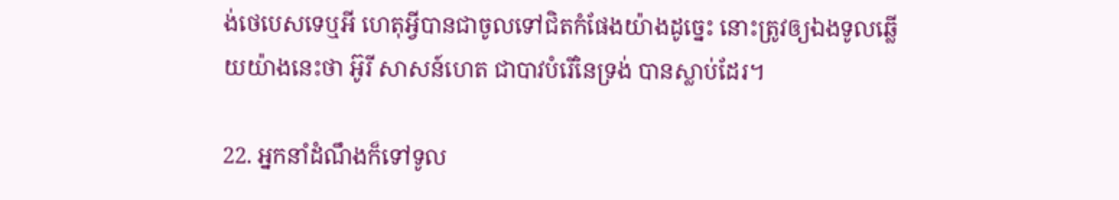ង់ថេបេសទេឬអី ហេតុអ្វីបានជាចូលទៅជិតកំផែងយ៉ាងដូច្នេះ នោះត្រូវឲ្យឯងទូលឆ្លើយយ៉ាងនេះថា អ៊ូរី សាសន៍ហេត ជាបាវបំរើនៃទ្រង់ បានស្លាប់ដែរ។

22. អ្នកនាំដំណឹងក៏ទៅទូល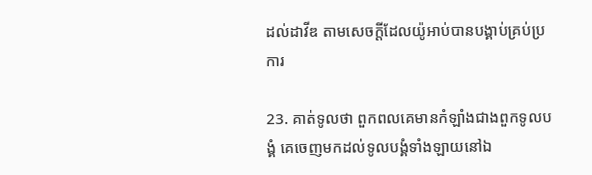ដល់ដាវីឌ តាមសេចក្តីដែលយ៉ូអាប់បានបង្គាប់គ្រប់ប្រការ

23. គាត់ទូលថា ពួកពលគេមានកំឡាំងជាងពួកទូល‌បង្គំ គេចេញមកដល់ទូល‌បង្គំទាំង‌ឡាយនៅឯ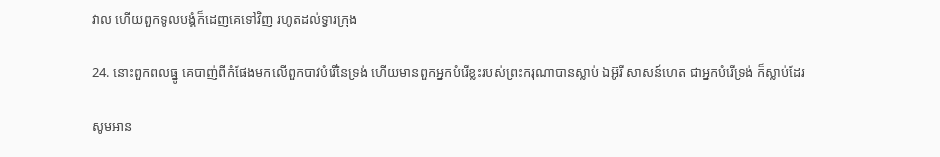វាល ហើយពួកទូល‌បង្គំក៏ដេញគេទៅវិញ រហូតដល់ទ្វារក្រុង

24. នោះពួកពលធ្នូ គេបាញ់ពីកំផែងមកលើពួកបាវបំរើនៃទ្រង់ ហើយមានពួកអ្នកបំរើខ្លះរបស់ព្រះ‌ករុណាបានស្លាប់ ឯអ៊ូរី សាសន៍ហេត ជាអ្នកបំរើទ្រង់ ក៏ស្លាប់ដែរ

សូមអាន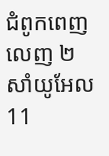ជំពូកពេញលេញ ២ សាំយូអែល 11